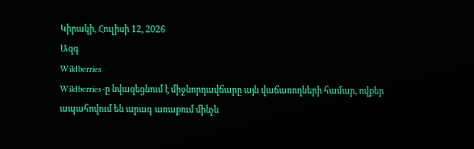Կիրակի, Հուլիսի 12, 2026
Ազգ
Wildberries
Wildberries-ը նվազեցնում է միջնորդավճարը այն վաճառողների համար, ովքեր ապահովում են արագ առաքում մինչև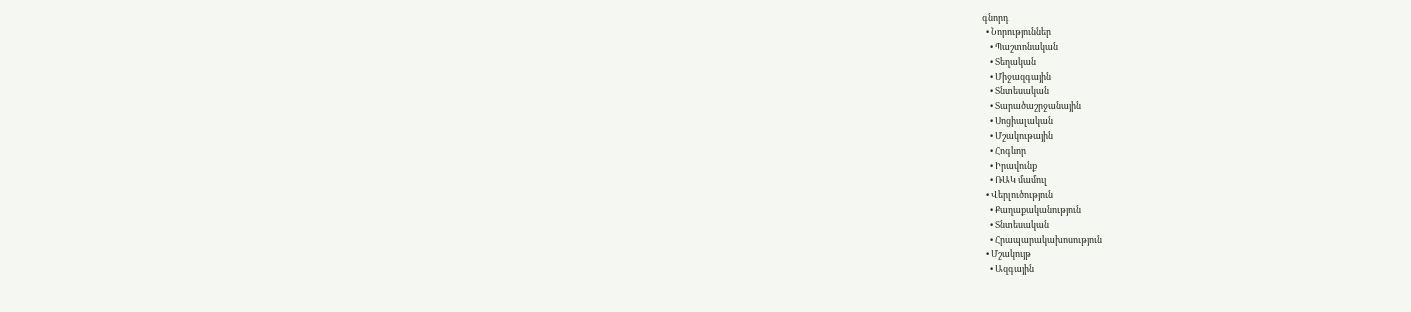գնորդ
  • Նորություններ
    • Պաշտոնական
    • Տեղական
    • Միջազգային
    • Տնտեսական
    • Տարածաշրջանային
    • Սոցիալական
    • Մշակութային
    • Հոգևոր
    • Իրավունք
    • ՌԱԿ մամուլ
  • Վերլուծություն
    • Քաղաքականություն
    • Տնտեսական
    • Հրապարակախոսություն
  • Մշակույթ
    • Ազգային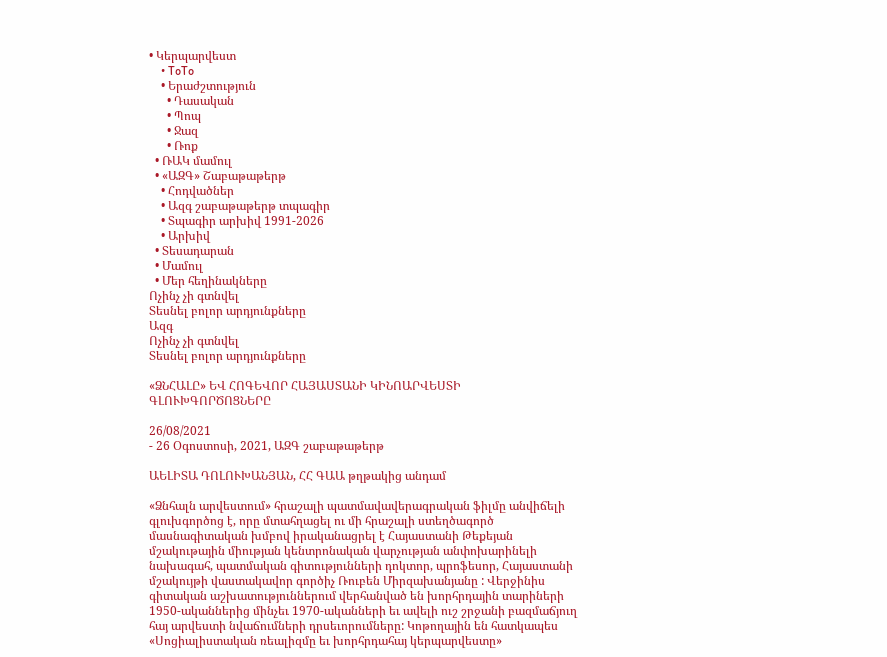• Կերպարվեստ
    • ToTo
    • Երաժշտություն
      • Դասական
      • Պոպ
      • Ջազ
      • Ռոք
  • ՌԱԿ մամուլ
  • «ԱԶԳ» Շաբաթաթերթ
    • Հոդվածներ
    • Ազգ շաբաթաթերթ տպագիր
    • Տպագիր արխիվ 1991-2026
    • Արխիվ
  • Տեսադարան
  • Մամուլ
  • Մեր հեղինակները
Ոչինչ չի գտնվել
Տեսնել բոլոր արդյունքները
Ազգ
Ոչինչ չի գտնվել
Տեսնել բոլոր արդյունքները

«ՁՆՀԱԼԸ» ԵՎ ՀՈԳԵՎՈՐ ՀԱՅԱՍՏԱՆԻ ԿԻՆՈԱՐՎԵՍՏԻ ԳԼՈՒԽԳՈՐԾՈՑՆԵՐԸ

26/08/2021
- 26 Օգոստոսի, 2021, ԱԶԳ շաբաթաթերթ

ԱԵԼԻՏԱ ԴՈԼՈՒԽԱՆՅԱՆ, ՀՀ ԳԱԱ թղթակից անդամ

«Ձնհալն արվեստում» հրաշալի պատմավավերագրական ֆիլմը անվիճելի գլուխգործոց է, որը մտահղացել ու մի հրաշալի ստեղծագործ մասնագիտական խմբով իրականացրել է Հայաստանի Թեքեյան մշակութային միության կենտրոնական վարչության անփոխարինելի նախագահ, պատմական գիտությունների դոկտոր, պրոֆեսոր, Հայաստանի մշակույթի վաստակավոր գործիչ Ռուբեն Միրզախանյանը : Վերջինիս գիտական աշխատություններում վերհանված են խորհրդային տարիների 1950-ականներից մինչեւ 1970-ականների եւ ավելի ուշ շրջանի բազմաճյուղ հայ արվեստի նվաճումների դրսեւորումները: Կոթողային են հատկապես «Սոցիալիստական ռեալիզմը եւ խորհրդահայ կերպարվեստը»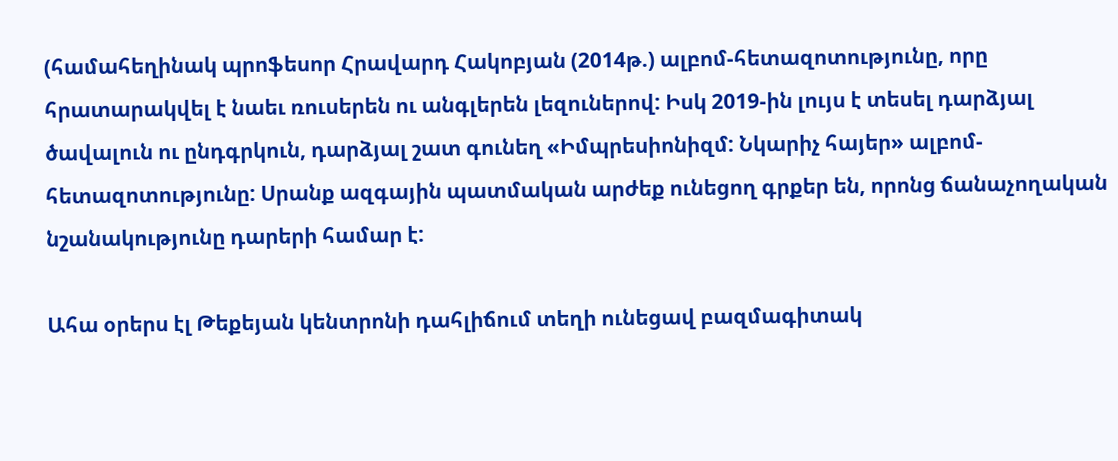(համահեղինակ պրոֆեսոր Հրավարդ Հակոբյան (2014թ.) ալբոմ-հետազոտությունը, որը հրատարակվել է նաեւ ռուսերեն ու անգլերեն լեզուներով: Իսկ 2019-ին լույս է տեսել դարձյալ ծավալուն ու ընդգրկուն, դարձյալ շատ գունեղ «Իմպրեսիոնիզմ: Նկարիչ հայեր» ալբոմ-հետազոտությունը: Սրանք ազգային պատմական արժեք ունեցող գրքեր են, որոնց ճանաչողական նշանակությունը դարերի համար է:

Ահա օրերս էլ Թեքեյան կենտրոնի դահլիճում տեղի ունեցավ բազմագիտակ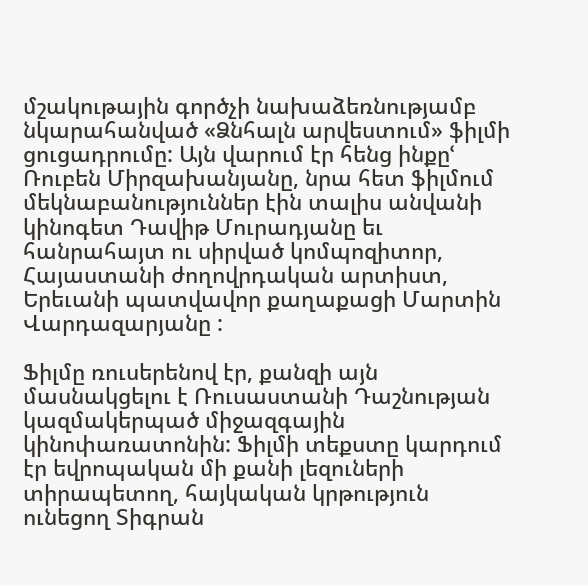մշակութային գործչի նախաձեռնությամբ նկարահանված «Ձնհալն արվեստում» ֆիլմի ցուցադրումը: Այն վարում էր հենց ինքըՙ Ռուբեն Միրզախանյանը, նրա հետ ֆիլմում մեկնաբանություններ էին տալիս անվանի կինոգետ Դավիթ Մուրադյանը եւ հանրահայտ ու սիրված կոմպոզիտոր, Հայաստանի ժողովրդական արտիստ, Երեւանի պատվավոր քաղաքացի Մարտին Վարդազարյանը :

Ֆիլմը ռուսերենով էր, քանզի այն մասնակցելու է Ռուսաստանի Դաշնության կազմակերպած միջազգային կինոփառատոնին: Ֆիլմի տեքստը կարդում էր եվրոպական մի քանի լեզուների տիրապետող, հայկական կրթություն ունեցող Տիգրան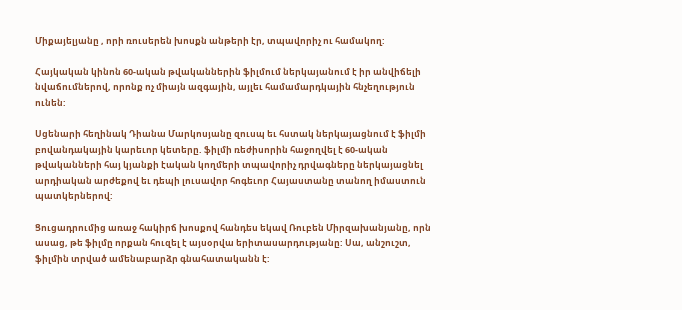Միքայելյանը , որի ռուսերեն խոսքն անթերի էր, տպավորիչ ու համակող:

Հայկական կինոն 60-ական թվականներին ֆիլմում ներկայանում է իր անվիճելի նվաճումներով, որոնք ոչ միայն ազգային, այլեւ համամարդկային հնչեղություն ունեն:

Սցենարի հեղինակ Դիանա Մարկոսյանը զուսպ եւ հստակ ներկայացնում է ֆիլմի բովանդակային կարեւոր կետերը. ֆիլմի ռեժիսորին հաջողվել է 60-ական թվականների հայ կյանքի էական կողմերի տպավորիչ դրվագները ներկայացնել արդիական արժեքով եւ դեպի լուսավոր հոգեւոր Հայաստանը տանող իմաստուն պատկերներով:

Ցուցադրումից առաջ հակիրճ խոսքով հանդես եկավ Ռուբեն Միրզախանյանը, որն ասաց, թե ֆիլմը որքան հուզել է այսօրվա երիտասարդությանը: Սա, անշուշտ, ֆիլմին տրված ամենաբարձր գնահատականն է: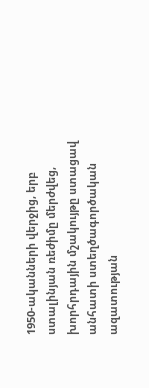1950-ականների վերջից, երբ ստալինյան ռեժիմը մերժվեց, խորհրդային մշակույթը ստացավ անհատի ստեղծագործական ազատության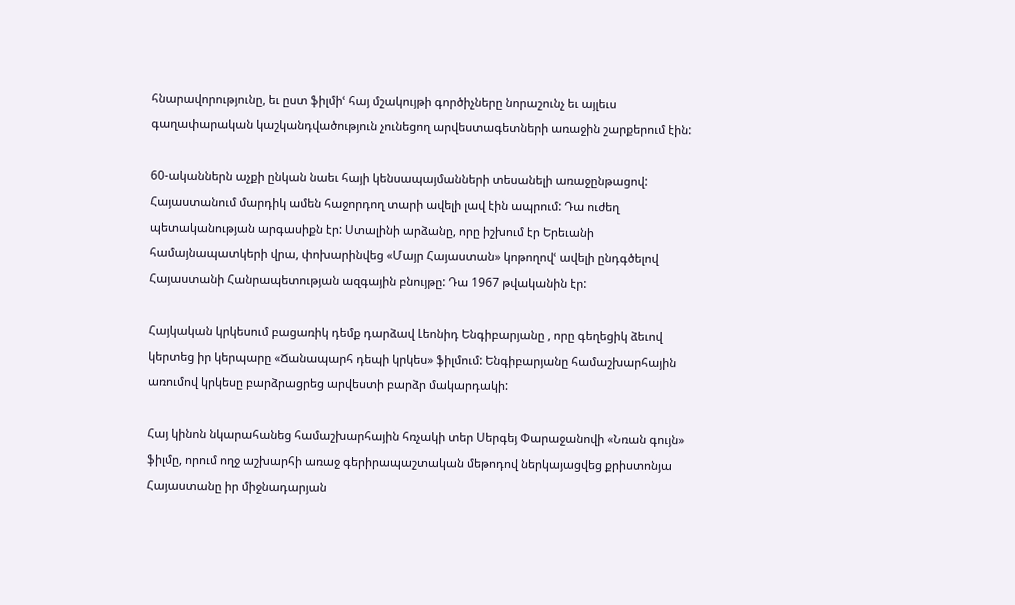հնարավորությունը, եւ ըստ ֆիլմիՙ հայ մշակույթի գործիչները նորաշունչ եւ այլեւս գաղափարական կաշկանդվածություն չունեցող արվեստագետների առաջին շարքերում էին:

60-ականներն աչքի ընկան նաեւ հայի կենսապայմանների տեսանելի առաջընթացով: Հայաստանում մարդիկ ամեն հաջորդող տարի ավելի լավ էին ապրում: Դա ուժեղ պետականության արգասիքն էր: Ստալինի արձանը, որը իշխում էր Երեւանի համայնապատկերի վրա, փոխարինվեց «Մայր Հայաստան» կոթողովՙ ավելի ընդգծելով Հայաստանի Հանրապետության ազգային բնույթը: Դա 1967 թվականին էր:

Հայկական կրկեսում բացառիկ դեմք դարձավ Լեոնիդ Ենգիբարյանը , որը գեղեցիկ ձեւով կերտեց իր կերպարը «Ճանապարհ դեպի կրկես» ֆիլմում: Ենգիբարյանը համաշխարհային առումով կրկեսը բարձրացրեց արվեստի բարձր մակարդակի:

Հայ կինոն նկարահանեց համաշխարհային հռչակի տեր Սերգեյ Փարաջանովի «Նռան գույն» ֆիլմը, որում ողջ աշխարհի առաջ գերիրապաշտական մեթոդով ներկայացվեց քրիստոնյա Հայաստանը իր միջնադարյան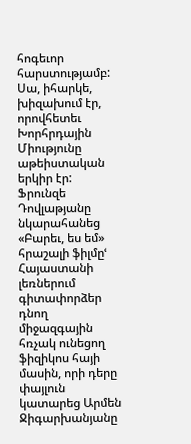հոգեւոր հարստությամբ: Սա, իհարկե, խիզախում էր, որովհետեւ Խորհրդային Միությունը աթեիստական երկիր էր: Ֆրունզե Դովլաթյանը նկարահանեց «Բարեւ, ես եմ» հրաշալի ֆիլմըՙ Հայաստանի լեռներում գիտափորձեր դնող միջազգային հռչակ ունեցող ֆիզիկոս հայի մասին, որի դերը փայլուն կատարեց Արմեն Ջիգարխանյանը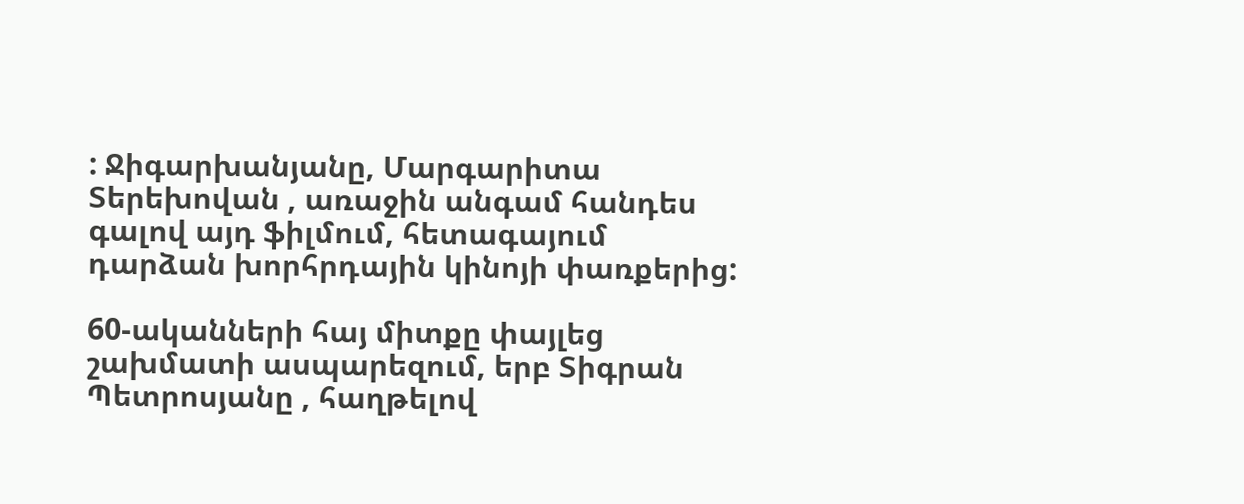: Ջիգարխանյանը, Մարգարիտա Տերեխովան , առաջին անգամ հանդես գալով այդ ֆիլմում, հետագայում դարձան խորհրդային կինոյի փառքերից:

60-ականների հայ միտքը փայլեց շախմատի ասպարեզում, երբ Տիգրան Պետրոսյանը , հաղթելով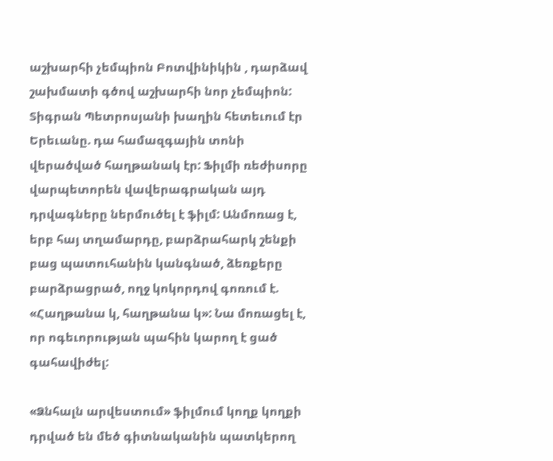աշխարհի չեմպիոն Բոտվինիկին , դարձավ շախմատի գծով աշխարհի նոր չեմպիոն: Տիգրան Պետրոսյանի խաղին հետեւում էր Երեւանը. դա համազգային տոնի վերածված հաղթանակ էր: Ֆիլմի ռեժիսորը վարպետորեն վավերագրական այդ դրվագները ներմուծել է ֆիլմ: Անմոռաց է, երբ հայ տղամարդը, բարձրահարկ շենքի բաց պատուհանին կանգնած, ձեռքերը բարձրացրած, ողջ կոկորդով գոռում է. «Հաղթանա կ, հաղթանա կ»: Նա մոռացել է, որ ոգեւորության պահին կարող է ցած գահավիժել:

«Ձնհալն արվեստում» ֆիլմում կողք կողքի դրված են մեծ գիտնականին պատկերող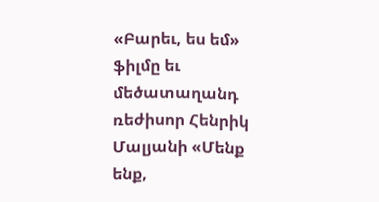«Բարեւ, ես եմ» ֆիլմը եւ մեծատաղանդ ռեժիսոր Հենրիկ Մալյանի «Մենք ենք,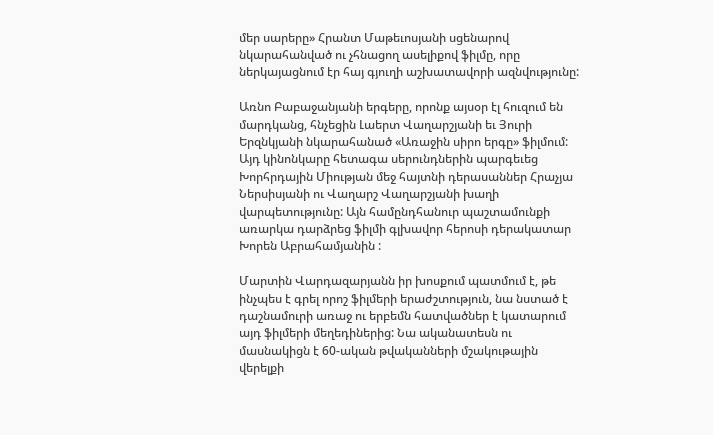մեր սարերը» Հրանտ Մաթեւոսյանի սցենարով նկարահանված ու չհնացող ասելիքով ֆիլմը, որը ներկայացնում էր հայ գյուղի աշխատավորի ազնվությունը:

Առնո Բաբաջանյանի երգերը, որոնք այսօր էլ հուզում են մարդկանց, հնչեցին Լաերտ Վաղարշյանի եւ Յուրի Երզնկյանի նկարահանած «Առաջին սիրո երգը» ֆիլմում: Այդ կինոնկարը հետագա սերունդներին պարգեւեց Խորհրդային Միության մեջ հայտնի դերասաններ Հրաչյա Ներսիսյանի ու Վաղարշ Վաղարշյանի խաղի վարպետությունը: Այն համընդհանուր պաշտամունքի առարկա դարձրեց ֆիլմի գլխավոր հերոսի դերակատար Խորեն Աբրահամյանին :

Մարտին Վարդազարյանն իր խոսքում պատմում է, թե ինչպես է գրել որոշ ֆիլմերի երաժշտություն, նա նստած է դաշնամուրի առաջ ու երբեմն հատվածներ է կատարում այդ ֆիլմերի մեղեդիներից: Նա ականատեսն ու մասնակիցն է 60-ական թվականների մշակութային վերելքի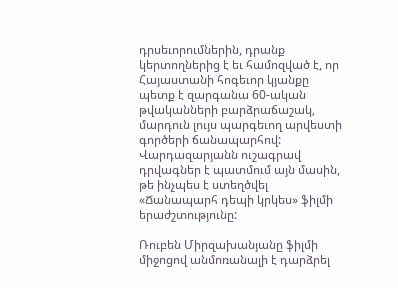դրսեւորումներին, դրանք կերտողներից է եւ համոզված է, որ Հայաստանի հոգեւոր կյանքը պետք է զարգանա 60-ական թվականների բարձրաճաշակ, մարդուն լույս պարգեւող արվեստի գործերի ճանապարհով: Վարդազարյանն ուշագրավ դրվագներ է պատմում այն մասին, թե ինչպես է ստեղծվել «Ճանապարհ դեպի կրկես» ֆիլմի երաժշտությունը:

Ռուբեն Միրզախանյանը ֆիլմի միջոցով անմոռանալի է դարձրել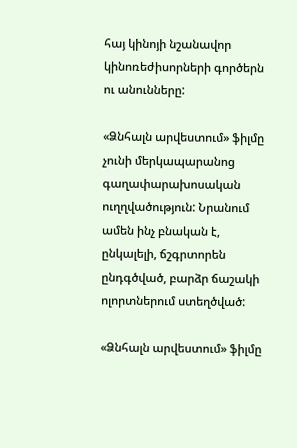հայ կինոյի նշանավոր կինոռեժիսորների գործերն ու անունները:

«Ձնհալն արվեստում» ֆիլմը չունի մերկապարանոց գաղափարախոսական ուղղվածություն: Նրանում ամեն ինչ բնական է, ընկալելի, ճշգրտորեն ընդգծված, բարձր ճաշակի ոլորտներում ստեղծված:

«Ձնհալն արվեստում» ֆիլմը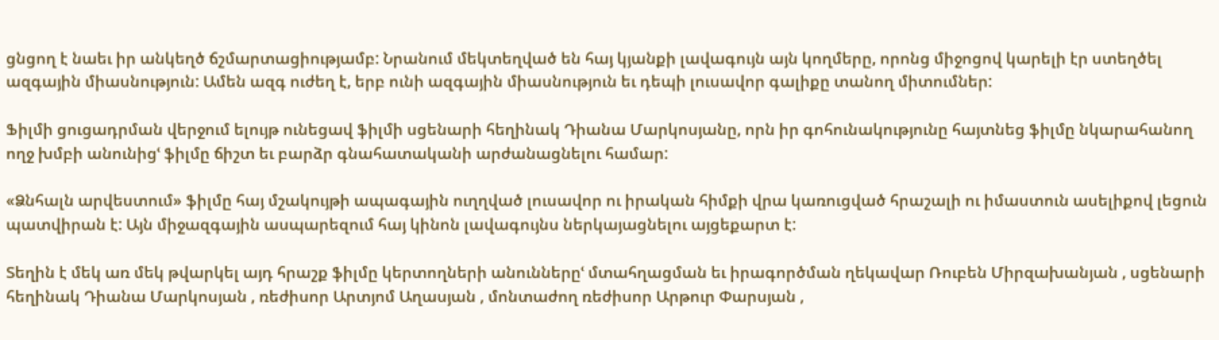ցնցող է նաեւ իր անկեղծ ճշմարտացիությամբ: Նրանում մեկտեղված են հայ կյանքի լավագույն այն կողմերը, որոնց միջոցով կարելի էր ստեղծել ազգային միասնություն: Ամեն ազգ ուժեղ է, երբ ունի ազգային միասնություն եւ դեպի լուսավոր գալիքը տանող միտումներ:

Ֆիլմի ցուցադրման վերջում ելույթ ունեցավ ֆիլմի սցենարի հեղինակ Դիանա Մարկոսյանը, որն իր գոհունակությունը հայտնեց ֆիլմը նկարահանող ողջ խմբի անունիցՙ ֆիլմը ճիշտ եւ բարձր գնահատականի արժանացնելու համար:

«Ձնհալն արվեստում» ֆիլմը հայ մշակույթի ապագային ուղղված լուսավոր ու իրական հիմքի վրա կառուցված հրաշալի ու իմաստուն ասելիքով լեցուն պատվիրան է: Այն միջազգային ասպարեզում հայ կինոն լավագույնս ներկայացնելու այցեքարտ է:

Տեղին է մեկ առ մեկ թվարկել այդ հրաշք ֆիլմը կերտողների անուններըՙ մտահղացման եւ իրագործման ղեկավար Ռուբեն Միրզախանյան , սցենարի հեղինակ Դիանա Մարկոսյան , ռեժիսոր Արտյոմ Աղասյան , մոնտաժող ռեժիսոր Արթուր Փարսյան ,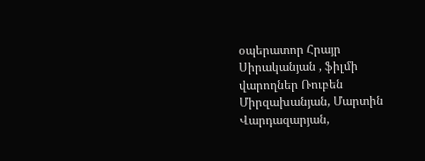օպերատոր Հրայր Սիրականյան , ֆիլմի վարողներ Ռուբեն Միրզախանյան, Մարտին Վարդազարյան,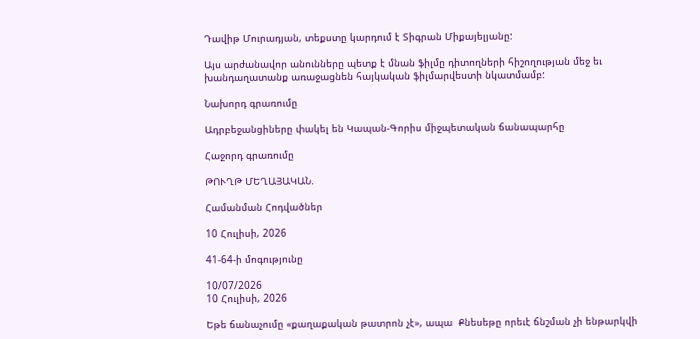Դավիթ Մուրադյան, տեքստը կարդում է Տիգրան Միքայելյանը:

Այս արժանավոր անունները պետք է մնան ֆիլմը դիտողների հիշողության մեջ եւ խանդաղատանք առաջացնեն հայկական ֆիլմարվեստի նկատմամբ:

Նախորդ գրառումը

Ադրբեջանցիները փակել են Կապան-Գորիս միջպետական ճանապարհը

Հաջորդ գրառումը

ԹՈՒՂԹ ՄԵՂԱՅԱԿԱՆ.

Համանման Հոդվածներ

10 Հուլիսի, 2026

41-64-ի մոգությունը

10/07/2026
10 Հուլիսի, 2026

Եթե ճանաչումը «քաղաքական թատրոն չէ», ապա  Քնեսեթը որեւէ ճնշման չի ենթարկվի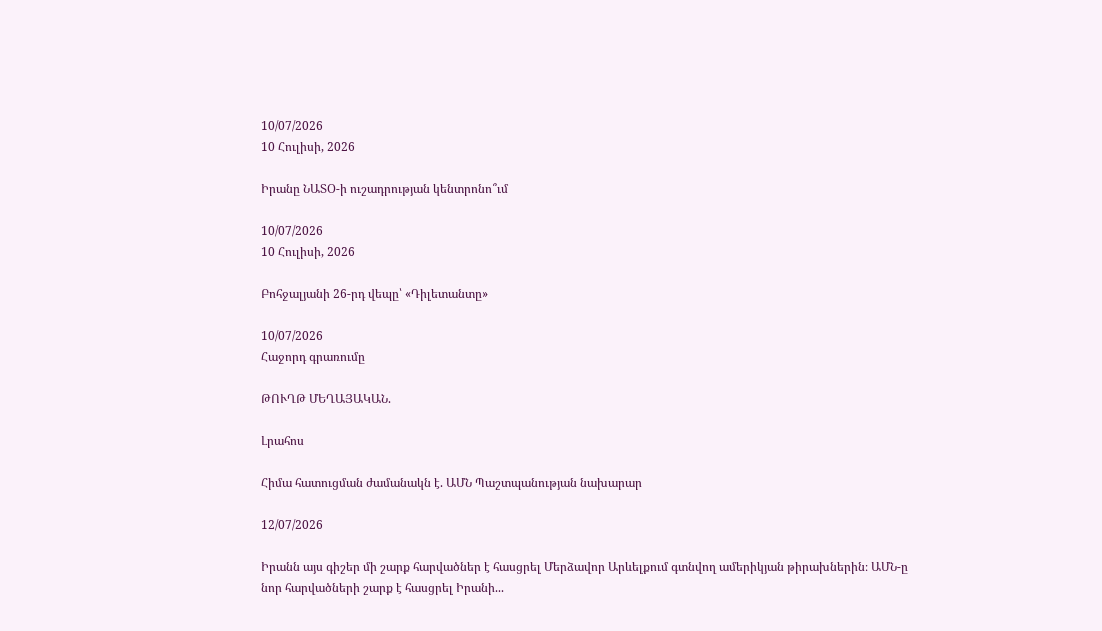10/07/2026
10 Հուլիսի, 2026

Իրանը ՆԱՏՕ-ի ուշադրության կենտրոնո՞ւմ

10/07/2026
10 Հուլիսի, 2026

Բոհջալյանի 26-րդ վեպը՝ «Դիլետանտը»

10/07/2026
Հաջորդ գրառումը

ԹՈՒՂԹ ՄԵՂԱՅԱԿԱՆ.

Լրահոս

Հիմա հատուցման ժամանակն է. ԱՄՆ Պաշտպանության նախարար

12/07/2026

Իրանն այս գիշեր մի շարք հարվածներ է հասցրել Մերձավոր Արևելքում գտնվող ամերիկյան թիրախներին։ ԱՄՆ-ը նոր հարվածների շարք է հասցրել Իրանի...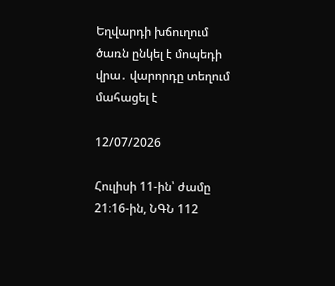Եղվարդի խճուղում ծառն ընկել է մոպեդի վրա․ վարորդը տեղում մահացել է

12/07/2026

Հուլիսի 11-ին՝ ժամը 21։16-ին, ՆԳՆ 112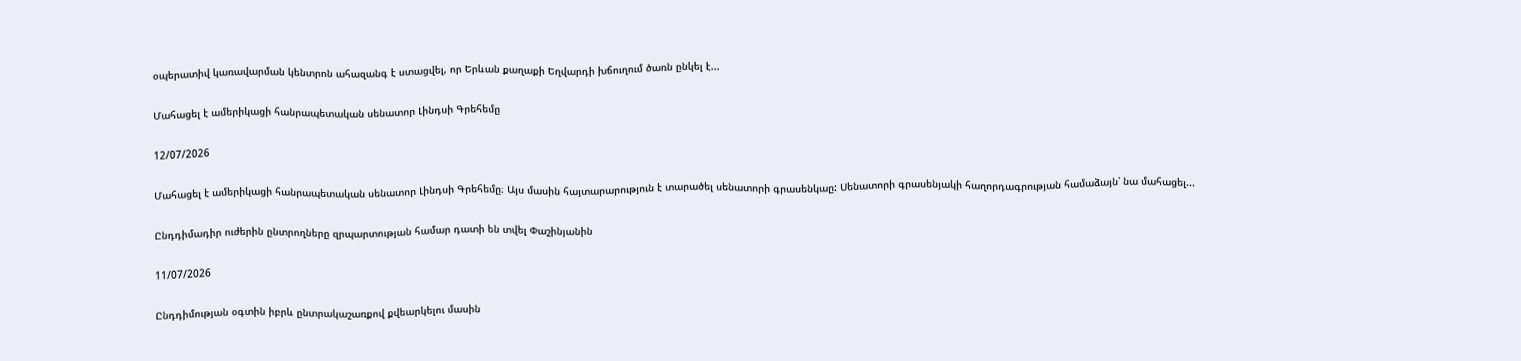օպերատիվ կառավարման կենտրոն ահազանգ է ստացվել, որ Երևան քաղաքի Եղվարդի խճուղում ծառն ընկել է...

Մահացել է ամերիկացի հանրապետական սենատոր Լինդսի Գրեհեմը

12/07/2026

Մահացել է ամերիկացի հանրապետական սենատոր Լինդսի Գրեհեմը։ Այս մասին հայտարարություն է տարածել սենատորի գրասենկաը: Սենատորի գրասենյակի հաղորդագրության համաձայն՝ նա մահացել...

Ընդդիմադիր ուժերին ընտրողները զրպարտության համար դատի են տվել Փաշինյանին

11/07/2026

Ընդդիմության օգտին իբրև ընտրակաշառքով քվեարկելու մասին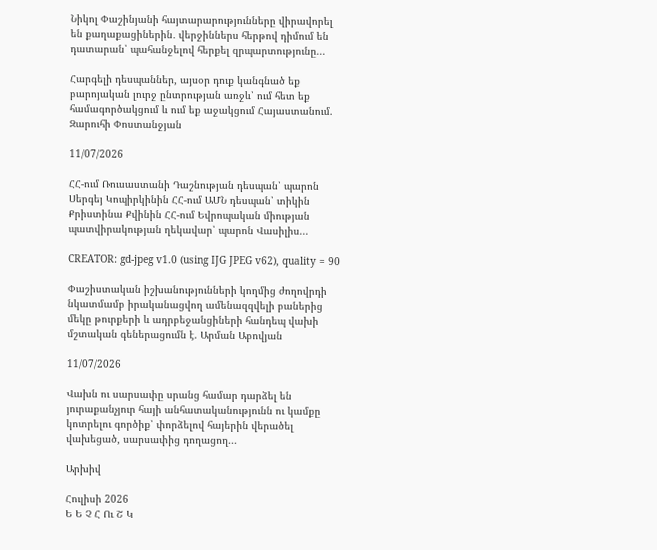Նիկոլ Փաշինյանի հայտարարությունները վիրավորել են քաղաքացիներին․ վերջիններս հերթով դիմում են դատարան՝ պահանջելով հերքել զրպարտությունը...

Հարգելի դեսպաններ, այսօր դուք կանգնած եք բարոյական լուրջ ընտրության առջև՝ ում հետ եք համագործակցում և ում եք աջակցում Հայաստանում. Զարուհի Փոստանջյան

11/07/2026

ՀՀ-ում Ռուսաստանի Դաշնության դեսպան՝ պարոն Սերգեյ Կոպիրկինին ՀՀ-ում ԱՄՆ դեսպան՝ տիկին Քրիստինա Քվինին ՀՀ-ում Եվրոպական միության պատվիրակության ղեկավար՝ պարոն Վասիլիս...

CREATOR: gd-jpeg v1.0 (using IJG JPEG v62), quality = 90

Փաշիստական իշխանությունների կողմից ժողովրդի նկատմամբ իրականացվող ամենազզվելի բաներից մեկը թուրքերի և ադրբեջանցիների հանդեպ վախի մշտական գեներացումն է. Արման Աբովյան

11/07/2026

Վախն ու սարսափը սրանց համար դարձել են յուրաքանչյուր հայի անհատականությունն ու կամքը կոտրելու գործիք՝ փորձելով հայերին վերածել վախեցած, սարսափից դողացող...

Արխիվ

Հուլիսի 2026
Ե Ե Չ Հ Ու Շ Կ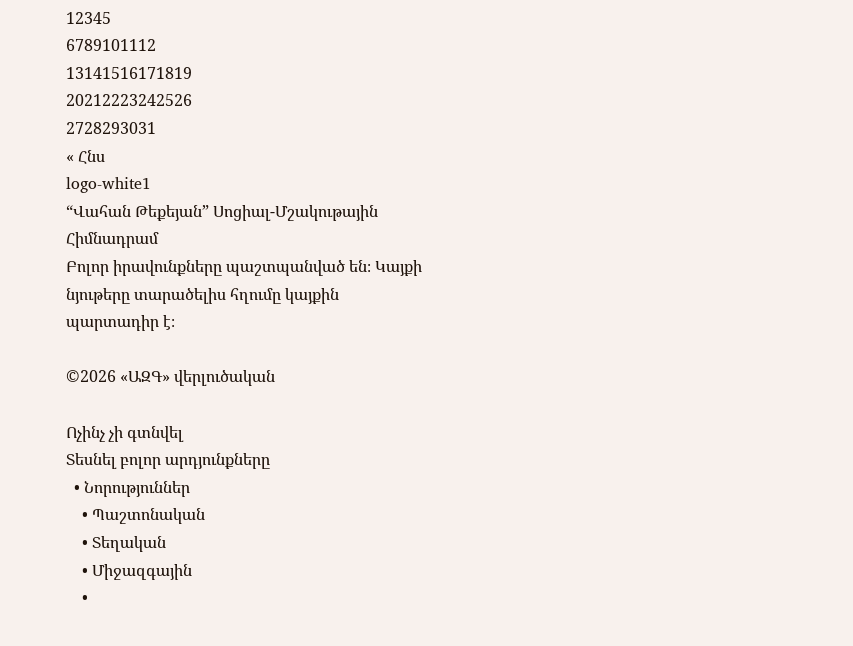12345
6789101112
13141516171819
20212223242526
2728293031
« Հնս
logo-white1
“Վահան Թեքեյան” Սոցիալ-Մշակութային Հիմնադրամ
Բոլոր իրավունքները պաշտպանված են։ Կայքի նյութերը տարածելիս հղումը կայքին պարտադիր է։

©2026 «ԱԶԳ» վերլուծական

Ոչինչ չի գտնվել
Տեսնել բոլոր արդյունքները
  • Նորություններ
    • Պաշտոնական
    • Տեղական
    • Միջազգային
    •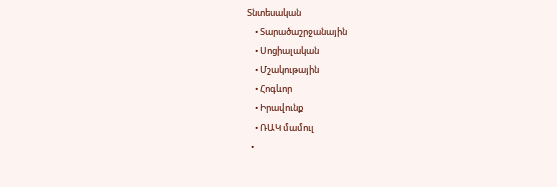Տնտեսական
    • Տարածաշրջանային
    • Սոցիալական
    • Մշակութային
    • Հոգևոր
    • Իրավունք
    • ՌԱԿ մամուլ
  •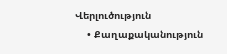Վերլուծություն
    • Քաղաքականություն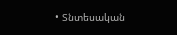• Տնտեսական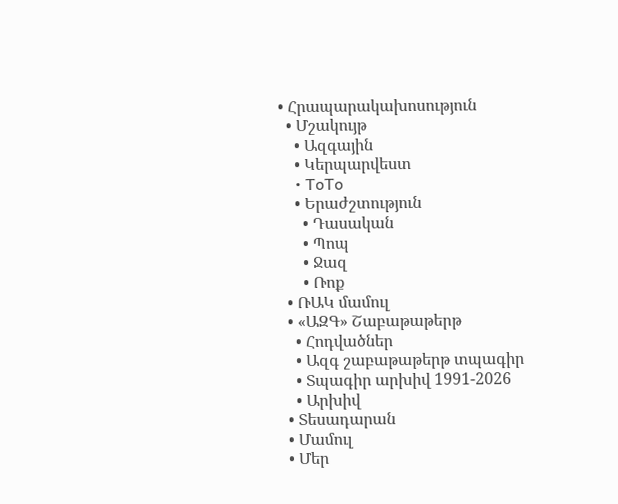• Հրապարակախոսություն
  • Մշակույթ
    • Ազգային
    • Կերպարվեստ
    • ToTo
    • Երաժշտություն
      • Դասական
      • Պոպ
      • Ջազ
      • Ռոք
  • ՌԱԿ մամուլ
  • «ԱԶԳ» Շաբաթաթերթ
    • Հոդվածներ
    • Ազգ շաբաթաթերթ տպագիր
    • Տպագիր արխիվ 1991-2026
    • Արխիվ
  • Տեսադարան
  • Մամուլ
  • Մեր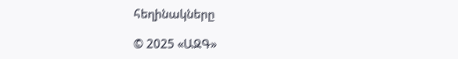հեղինակները

© 2025 «ԱԶԳ»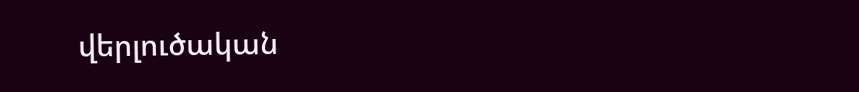վերլուծական